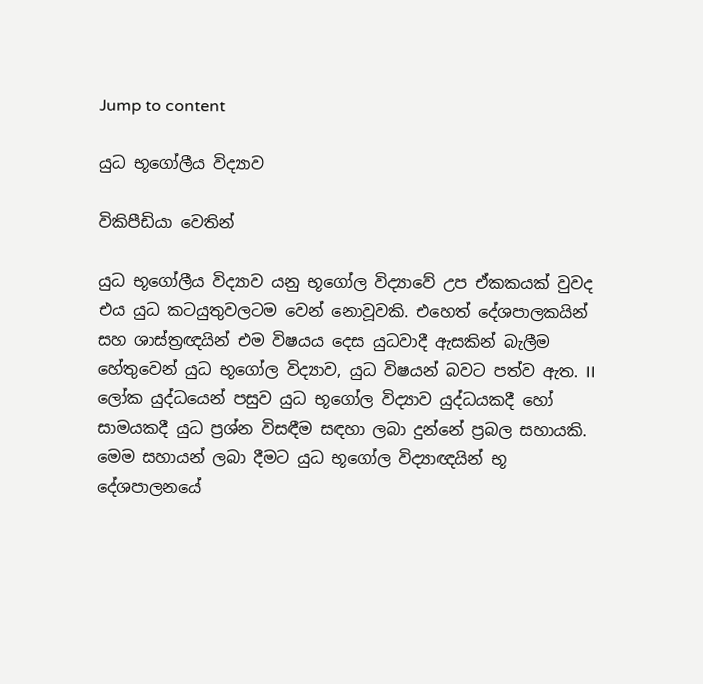Jump to content

යුධ භූගෝලීය විද්‍යාව

විකිපීඩියා වෙතින්

යුධ භූගෝලීය විද්‍යාව යනු භූගෝල විද්‍යාවේ උප ඒකකයක් වුවද එය යුධ කටයුතුවලටම වෙන් නොවූවකි. එහෙත් දේශපාලකයින් සහ ශාස්ත්‍රඥයින් එම විෂයය දෙස යුධවාදී ඇසකින් බැලීම හේතුවෙන් යුධ භූගෝල විද්‍යාව, යුධ විෂයන් බවට පත්ව ඇත. II ලෝක යුද්ධයෙන් පසුව යුධ භූගෝල විද්‍යාව යුද්ධයකදී හෝ සාමයකදී යුධ ප්‍රශ්න විසඳීම සඳහා ලබා දුන්නේ ප්‍රබල සහායකි. මෙම සහායන් ලබා දීමට යුධ භූගෝල විද්‍යාඥයින් භූ දේශපාලනයේ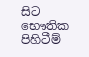සිට භෞතික පිහිටීම්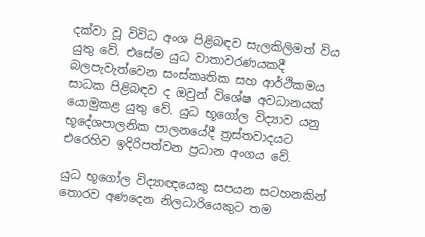දක්වා වූ විවිධ අංශ පිළිබඳව සැලකිලිමත් විය යුතු වේ. එසේම යුධ වාතාවරණයකදී බලපැවැත්වෙන සංස්කෘතික සහ ආර්ථිකමය සාධක පිළිබඳව ද ඔවුන් විශේෂ අවධානයක් යොමුකළ යුතු වේ. යුධ භූගෝල විද්‍යාව යනු භූදේශපාලනික පාලනයේදී ත්‍රස්තවාදයට එරෙහිව ඉදිරිපත්වන ප්‍රධාන අංගය වේ.

යුධ භූගෝල විද්‍යාඥයෙකු සපයන සටහනකින් තොරව අණදෙන නිලධාරියෙකුට තම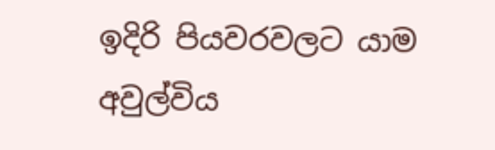ඉදිරි පියවරවලට යාම අවුල්විය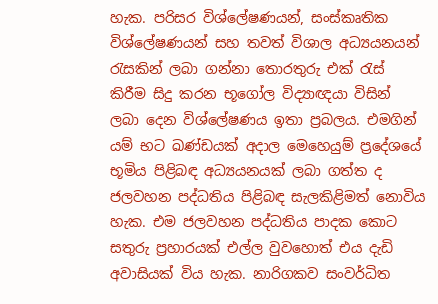හැක. පරිසර විශ්ලේෂණයන්, සංස්කෘතික විශ්ලේෂණ‍යන් සහ තවත් විශාල අධ්‍යයනයන් රැසකින් ලබා ගන්නා තොරතුරු එක් රැස් කිරීම සිදු කරන භූගෝල විද්‍යාඥයා විසින් ලබා දෙන විශ්ලේෂණය ඉතා ප්‍රබලය. එමගින් යම් භට ඛණ්ඩයක් අදාල මෙහෙයුම් ප්‍රදේශයේ භූමිය පිළිබඳ අධ්‍යයනයක් ලබා ගත්ත ද ජලවහන පද්ධතිය පිළිබඳ සැලකිළිමත් නොවිය හැක. එම ජලවහන පද්ධතිය පාදක කොට සතුරු ප්‍රහාරයක් එල්ල වුවහොත් එය දැඩි අවාසියක් විය හැක. නාරිගකව සංවර්ධිත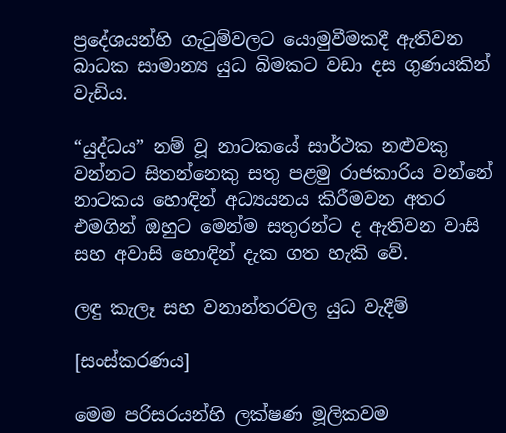ප්‍රදේශයන්හි ගැටුම්වලට යොමුවීමකදී ඇතිවන බාධක සාමාන්‍ය යුධ බිමකට වඩා දස ගුණයකින් වැඩිය.

“යුද්ධය” නම් වූ නාටකයේ සාර්ථක නළුවකු වන්නට සිතන්නෙකු සතු පළමු රාජකාරිය වන්නේ නාටකය හොඳින් අධ්‍යයනය කිරීමවන අතර එමගින් ඔහුට මෙන්ම සතුරන්ට ද ඇතිවන වාසි සහ අවාසි හොඳින් දැක ගත හැකි වේ.

ලඳු කැලෑ සහ වනාන්තරවල යුධ වැදීම්

[සංස්කරණය]

මෙම පරිසරයන්හි ලක්ෂණ මූලිකවම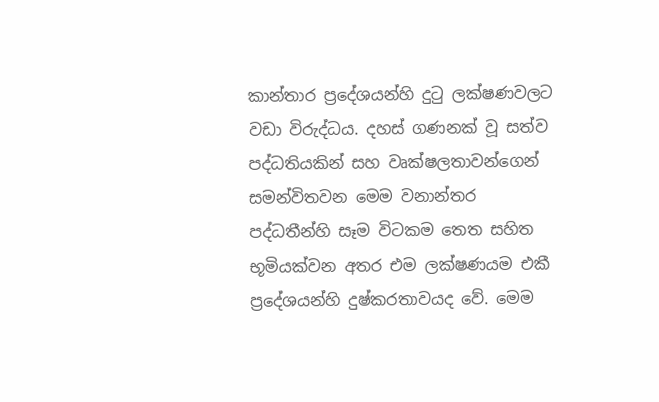කාන්තාර ප්‍රදේශයන්හි දුටු ලක්ෂණවලට වඩා විරුද්ධය. දහස් ගණනක් වූ සත්ව පද්ධතියකින් සහ වෘක්ෂලතාවන්ගෙන් සමන්විතවන මෙම වනාන්තර පද්ධතීන්හි සෑම විටකම තෙත සහිත භූමියක්වන අතර එම ලක්ෂණයම එකී ප්‍රදේශයන්හි දුෂ්කරතාවයද වේ. මෙම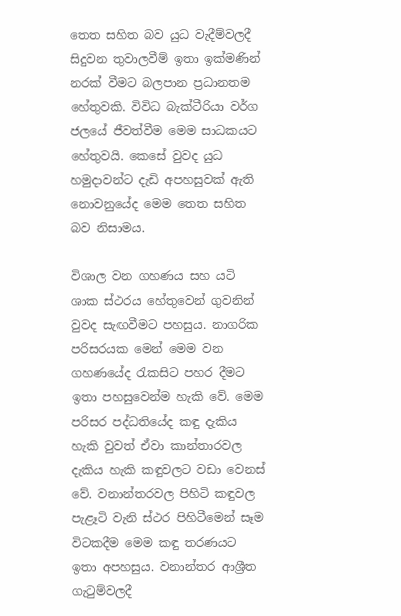තෙත සහිත බව යුධ වැදීම්වලදී සිදුවන තුවාලවීම් ඉතා ඉක්මණින් නරක් වීමට බලපාන ප්‍රධානතම හේතුවකි. විවිධ බැක්ටීරියා වර්ග ජලයේ ජීවත්වීම මෙම සාධකයට හේතුවයි. කෙසේ වුවද යුධ හමුදාවන්ට දැඩි අපහසුවක් ඇති නොවනුයේද මෙම තෙත සහිත බව නිසාමය.

විශාල වන ගහණය සහ යටි ශාක ස්ථරය හේතුවෙන් ගුවනින් වුවද සැඟවීමට පහසුය. නාගරික පරිසරයක මෙන් මෙම වන ගහණයේද රැකසිට පහර දීමට ඉතා පහසුවෙන්ම හැකි වේ. මෙම පරිසර පද්ධතියේද කඳු දැකිය හැකි වුවත් ඒවා කාන්තාරවල දැකිය හැකි කඳුවලට වඩා වෙනස් වේ. වනාන්තරවල පිහිටි කඳුවල පැළෑටි වැනි ස්ථර පිහිටීමෙන් සෑම විටකදීම මෙම කඳු තරණයට ඉතා අපහසුය. වනාන්තර ආශ්‍රීත ගැටුම්වලදී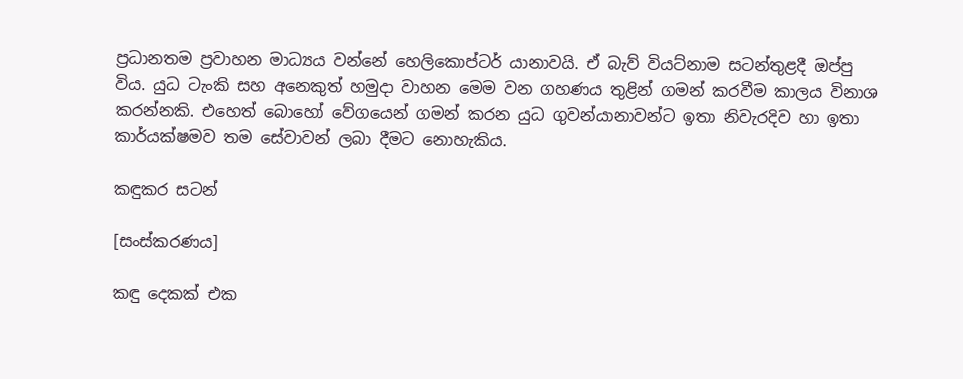ප්‍රධානතම ප්‍රවාහන මාධ්‍යය වන්නේ හෙලිකොප්ටර් යානාවයි. ඒ බැව් වියට්නාම සටන්තුළදී ඔප්පු විය. යුධ ටැංකි සහ අනෙකුත් හමුදා වාහන මෙම වන ගහණය තුළින් ගමන් කරවීම කාලය විනාශ කරන්නකි. එහෙත් බොහෝ වේගයෙන් ගමන් කරන යුධ ගුවන්යානාවන්ට ඉතා නිවැරදිව හා ඉතා කාර්යක්ෂමව තම සේවාවන් ලබා දීමට නොහැකිය.

කඳුකර සටන්

[සංස්කරණය]

කඳු දෙකක් එක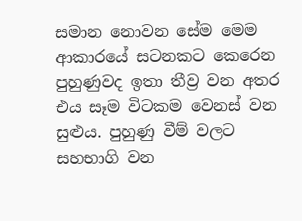සමාන නොවන සේම මෙම ආකාරයේ සටනකට කෙරෙන පුහුණුවද ඉතා තීව්‍ර වන අතර එය සෑම විටකම වෙනස් වන සුළුය. පුහුණු වීම් වලට සහභාගි වන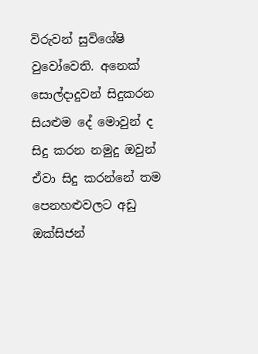විරුවන් සුවිශේෂි වුවෝවෙති. අනෙක් සොල්දාදුවන් සිදුකරන සියළුම දේ මොවුන් ද සිදු කරන නමුදු ඔවුන් ඒවා සිදු කරන්නේ තම පෙනහළුවලට අඩු ඔක්සිජන්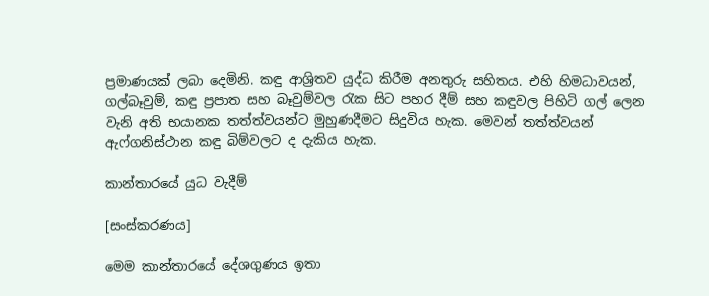ප්‍රමාණයක් ලබා දෙමිනි. කඳු ආශ්‍රිතව යුද්ධ කිරීම අනතුරු සහිතය. එහි හිමධාවයන්, ගල්බෑවුම්, කඳු ප්‍රපාත සහ බෑවුම්වල රැක සිට පහර දීම් සහ කඳුවල පිහිටි ගල් ලෙන වැනි අති භයානක තත්ත්වයන්ට මුහුණදීමට සිදුවිය හැක. මෙවන් තත්ත්වයන් ඇෆ්ගනිස්ථාන කඳු බිම්වලට ද දැකිය හැක.

කාන්තාරයේ යුධ වැදීම්

[සංස්කරණය]

මෙම කාන්තාරයේ දේශගුණය ඉතා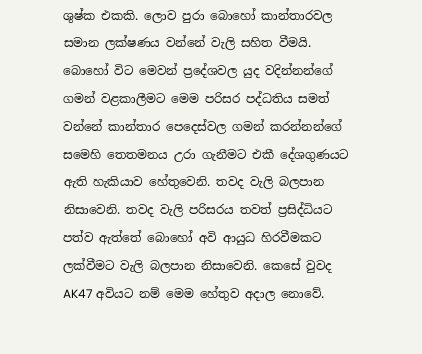ශුෂ්ක එකකි. ලොව පුරා බොහෝ කාන්තාරවල සමාන ලක්ෂණය වන්නේ වැලි සහිත වීමයි. බොහෝ විට මෙවන් ප්‍රදේශවල යුද වදින්නන්ගේ ගමන් වළකාලීමට මෙම පරිසර පද්ධතිය සමත් වන්නේ කාන්තාර පෙදෙස්වල ගමන් කරන්නන්ගේ සමෙහි තෙතමනය උරා ගැනීමට එකී දේශගුණයට ඇති හැකියාව හේතුවෙනි. තවද වැලි බලපාන නිසාවෙනි. තවද වැලි පරිසරය තවත් ප්‍රසිද්ධියට පත්ව ඇත්තේ බොහෝ අවි ආයුධ හිරවීමකට ලක්වීමට වැලි බලපාන නිසාවෙනි. කෙසේ වුවද AK47 අවියට ‍නම් මෙම හේතුව අදාල නොවේ.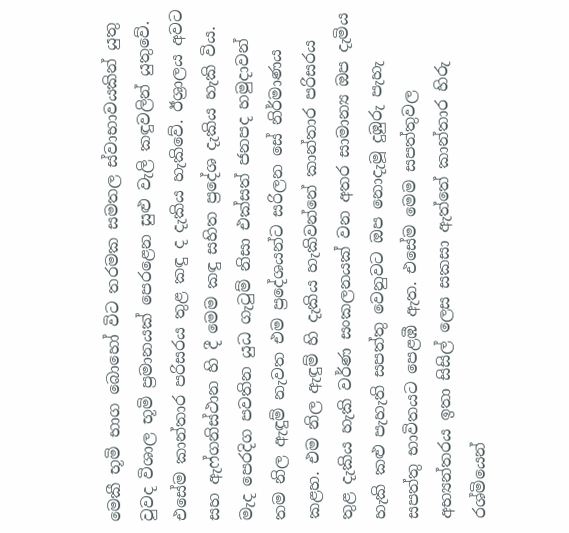මෙකී භූමි භාග බොහෝ විට තරමක සමතල ස්වාභාවයකින් යුතු වුවද විශාල භූමි ප්‍රමානයක් පෙරළෙන සුළු වැලි කඳුවලින් යුතුවේ. එසේම කාන්තාර පරිසරය තුළ කඳු ද දැකිය හැකිවේ. ඊශ්‍රාලය අවට සහ ඇෆ්ගනිස්ථාන හි දී මෙම කඳු සහිත ප්‍රදේශ දැකිය හැකි විය. මැද පෙරදිග පවතින යුධ ගැටුම් නිසා එක්සත් ජනපද හමුදාවන් තම නිල ඇඳුම් නැවත එම ප්‍රදේශයන්ට සරිලන සේ නිර්මාණය කළහ. එම නිල ඇඳුම් හි දැකිය හැකිවන්නේ කාන්තාර පරිසරය තුළ දැකිය හැකි වර්ණ සංකලනයක් වන අතර සාමාන්‍ය ඔප දැමිය හැකි කළු පැහැති සපත්තු වෙනුවට ඔප නොදැමූ දුඹුරු පැහැ සපත්තු භාවිතයට පෙළඹී ඇත. එසේම මෙම සපත්තුවල අභ්‍යන්තරය ඉතා සිසිල් ලෙස සකසා ඇත්තේ කාන්තාර හිරු රශ්මියෙන්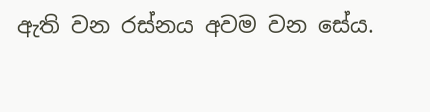ඇති වන රස්නය අවම වන සේය.